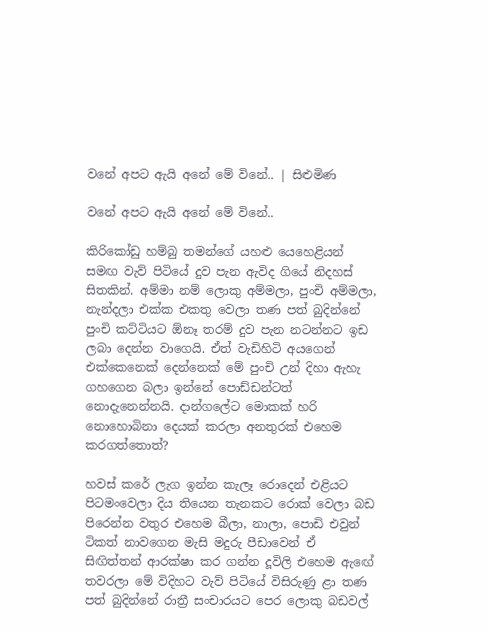වනේ අපට ඇයි අනේ මේ විනේ.. | සිළුමිණ

වනේ අපට ඇයි අනේ මේ විනේ..

කිරිකෝඩු හම්බු තමන්ගේ යහළු යෙහෙළියන් සමඟ වැව් පිටියේ දුව පැන ඇවිද ගියේ නිදහස් සිතකින්. අම්මා නම් ලොකු අම්මලා, පුංචි අම්මලා, නැන්දලා එක්ක එකතු වෙලා තණ පත් බුදින්නේ පුංචි කට්ටියට ඕනෑ තරම් දුව පැන නටන්නට ඉඩ ලබා දෙන්න වාගෙයි. ඒත් වැඩිහිටි අයගෙන් එක්කෙනෙක් දෙන්නෙක් මේ පුංචි උන් දිහා ඇහැ ගහගෙන බලා ඉන්නේ පොඩ්ඩන්ටත් නොදැනෙන්නයි. දාන්ගලේට මොකක් හරි නොහොබිනා දෙයක් කරලා අනතුරක් එහෙම කරගත්තොත්?

හවස් කරේ ලැග ඉන්න කැලෑ රොදෙන් එළියට පිටමංවෙලා දිය තියෙන තැනකට රොක් වෙලා බඩ පිරෙන්න වතුර එහෙම බීලා, නාලා, පොඩි එවුන් ටිකත් නාවගෙන මැසි මදුරු පීඩාවෙන් ඒ සිඟිත්තන් ආරක්ෂා කර ගන්න දූවිලි එහෙම ඇඟේ තවරලා මේ විදිහට වැව් පිටියේ විසිරුණු ළා තණ පත් බුදින්නේ රාත්‍රී සංචාරයට පෙර ලොකු බඩවල්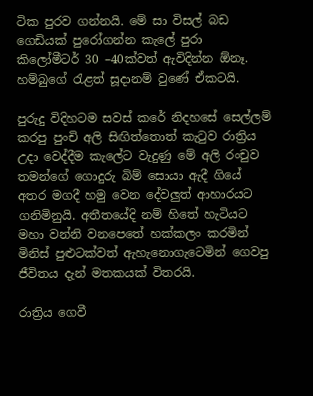ටික පුරව ගන්නයි. මේ සා විසල් බඩ ගෙඩියක් පුරෝගන්න කැලේ පුරා කිලෝමීටර් 30 –40ක්වත් ඇවිදින්න ඕනෑ. හම්බුගේ රැළත් සූදානම් වුණේ ඒකටයි.

පුරුදු විදිහටම සවස් කරේ නිදහසේ සෙල්ලම් කරපු පුංචි අලි සිඟිත්තොත් කැටුව රාත්‍රිය උදා වෙද්දීම කැලේට වැදුණු මේ අලි රංචුව තමන්ගේ ගොදුරු බිම් සොයා ඇදී ගියේ අතර මගදී හමු වෙන දේවලුත් ආහාරයට ගනිමිනුයි. අතීතයේදි නම් හිතේ හැටියට මහා වන්නි වනපෙතේ හක්කලං කරමින් මිනිස් පුළුටක්වත් ඇහැනොගැටෙමින් ගෙවපු ජීවිතය දැන් මතකයක් විතරයි.

රාත්‍රිය ගෙවී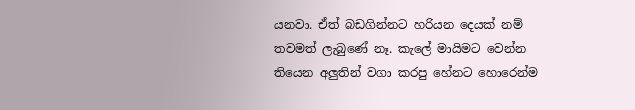යනවා. ඒත් බඩගින්නට හරියන දෙයක් නම් තවමත් ලැබුණේ නෑ. කැලේ මායිමට වෙන්න තියෙන අලුතින් වගා කරපු හේනට හොරෙන්ම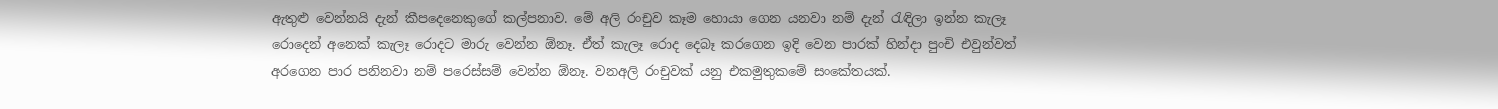ඇතුළු වෙන්නයි දැන් කීපදෙනෙකුගේ කල්පනාව. මේ අලි රංචුව කෑම හොයා ගෙන යනවා නම් දැන් රැඳිලා ඉන්න කැලෑ රොදෙන් අනෙක් කැලෑ රොදට මාරු වෙන්න ඕනෑ. ඒත් කැලෑ රොද දෙබෑ කරගෙන ඉදි වෙන පාරක් හින්දා පුංචි එවුන්වත් අරගෙන පාර පනිනවා නම් පරෙස්සම් වෙන්න ඕනෑ. වනඅලි රංචුවක් යනු එකමුතුකමේ සංකේතයක්.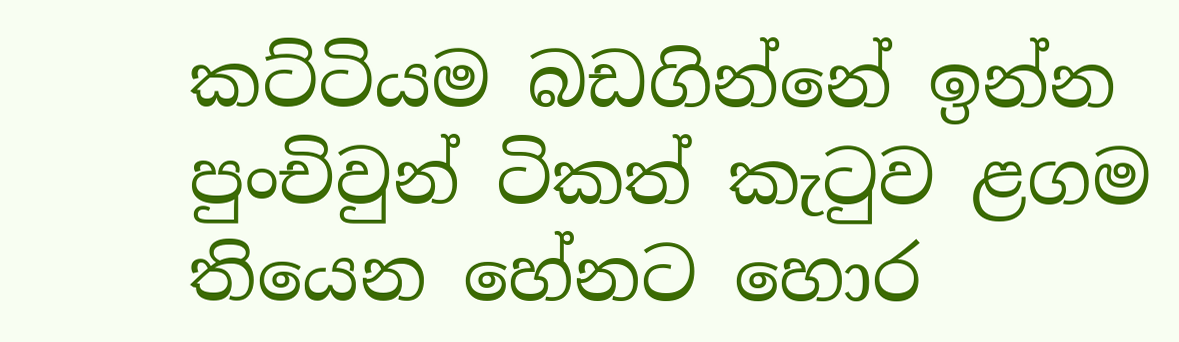කට්ටියම බඩගින්නේ ඉන්න පුංචිවුන් ටිකත් කැටුව ළගම තියෙන හේනට හොර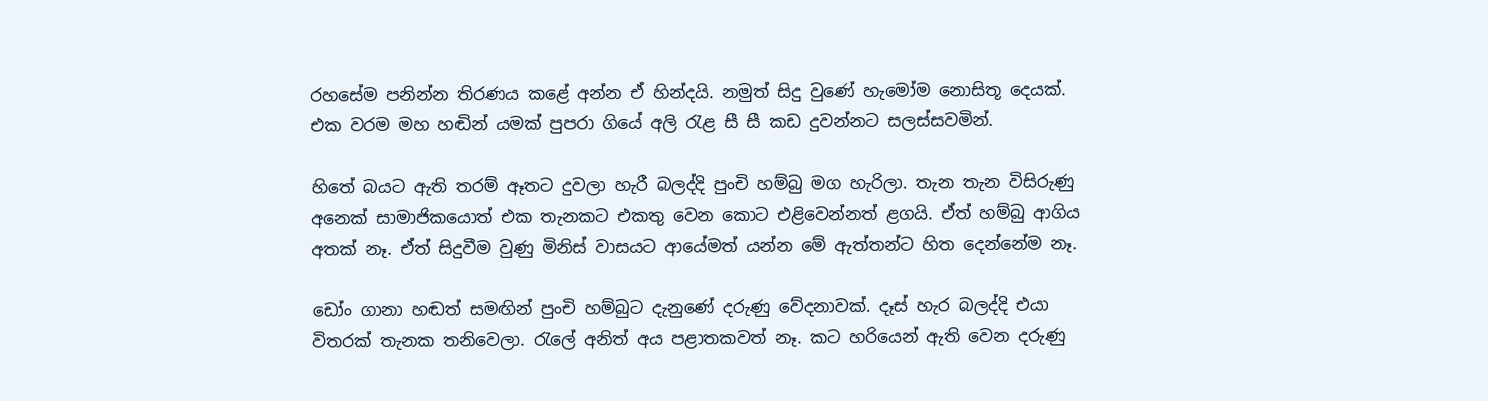රහසේම පනින්න තිරණය කළේ අන්න ඒ හින්දයි. නමුත් සිදු වුණේ හැමෝම නොසිතූ දෙයක්. එක වරම මහ හඬින් යමක් පුපරා ගියේ අලි රැළ සී සී කඩ දුවන්නට සලස්සවමින්.

හිතේ බයට ඇති තරම් ඈතට දුවලා හැරී බලද්දි පුංචි හම්බු මග හැරිලා. තැන තැන විසිරුණු අනෙක් සාමාජිකයොත් එක තැනකට එකතු වෙන කොට එළිවෙන්නත් ළගයි. ඒත් හම්බු ආගිය අතක් නෑ. ඒත් සිදුවීම වුණු මිනිස් වාසයට ආයේමත් යන්න මේ ඇත්තන්ට හිත දෙන්නේම නෑ.

ඩෝං ගානා හඬත් සමඟින් පුංචි හම්බුට දැනුණේ දරුණු වේදනාවක්. දෑස් හැර බලද්දි එයා විතරක් තැනක තනිවෙලා. රැලේ අනිත් අය පළාතකවත් නෑ. කට හරියෙන් ඇති වෙන දරුණු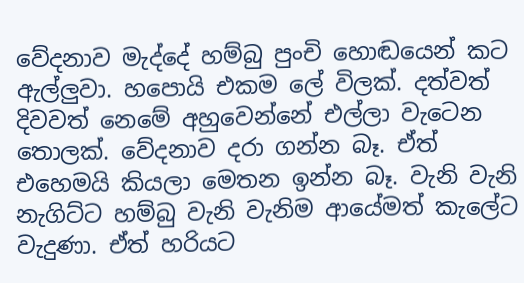වේදනාව මැද්දේ හම්බු පුංචි හොඬයෙන් කට ඇල්ලුවා. හපොයි එකම ලේ විලක්. දත්වත් දිවවත් නෙමේ අහුවෙන්නේ එල්ලා වැටෙන තොලක්. වේදනාව දරා ගන්න බෑ. ඒත් එහෙමයි කියලා මෙතන ඉන්න බෑ. වැනි වැනි නැගිට්ට හම්බු වැනි වැනිම ආයේමත් කැලේට වැදුණා. ඒත් හරියට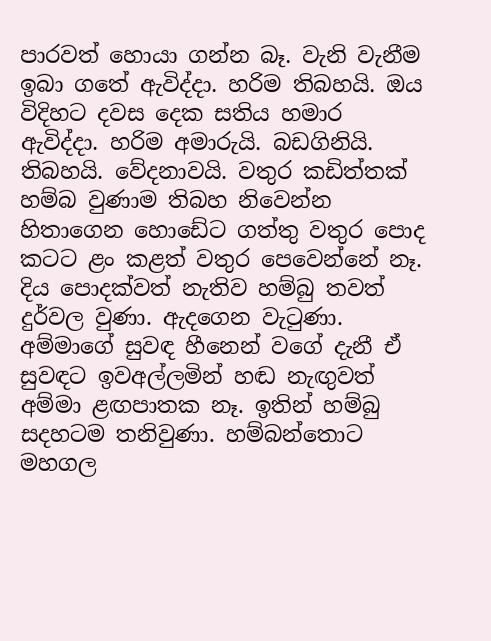පාරවත් හොයා ගන්න බෑ. වැනි වැනීම ඉබා ගතේ ඇවිද්දා. හරිම තිබහයි. ඔය විදිහට දවස දෙක සතිය හමාර ඇවිද්දා. හරිම අමාරුයි. බඩගිනියි. තිබහයි. වේදනාවයි. වතුර කඩිත්තක් හම්බ වුණාම තිබහ නිවෙන්න හිතාගෙන හොඩේට ගත්තු වතුර පොද කටට ළං කළත් වතුර පෙවෙන්නේ නෑ. දිය පොදක්වත් නැතිව හම්බු තවත් දුර්වල වුණා. ඇදගෙන වැටුණා. අම්මාගේ සුවඳ හීනෙන් වගේ දැනී ඒ සුවඳට ඉවඅල්ලමින් හඬ නැඟුවත් අම්මා ළඟපාතක නෑ. ඉතින් හම්බු සදහටම තනිවුණා. හම්බන්තොට මහගල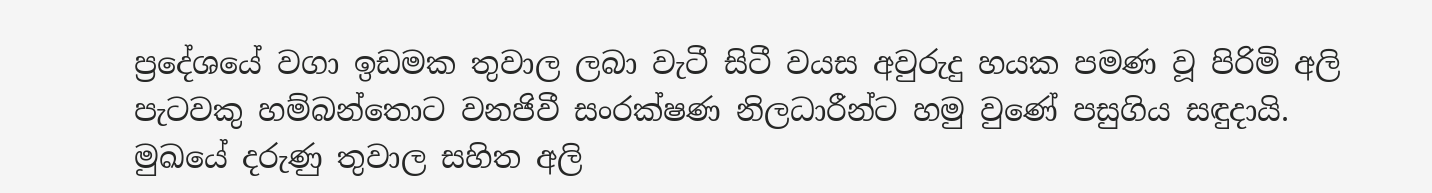ප්‍රදේශයේ වගා ඉඩමක තුවාල ලබා වැටී සිටී වයස අවුරුදු හයක පමණ වූ පිරිමි අලි පැටවකු හම්බන්තොට වනජිවී සංරක්ෂණ නිලධාරීන්ට හමු වුණේ පසුගිය සඳුදායි. මුඛයේ දරුණු තුවාල සහිත අලි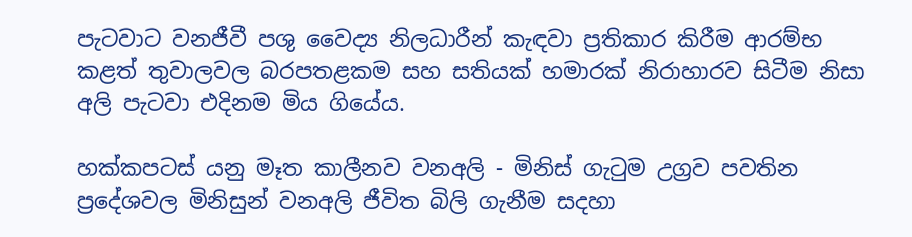පැටවාට වනජීවී පශු වෛද්‍ය නිලධාරීන් කැඳවා ප්‍රතිකාර කිරීම ආරම්භ කළත් තුවාලවල බරපතළකම සහ සතියක් හමාරක් නිරාහාරව සිටීම නිසා අලි පැටවා එදිනම මිය ගියේය.

හක්කපටස් යනු මෑත කාලීනව වනඅලි - මිනිස් ගැටුම උග්‍රව පවතින ප්‍රදේශවල මිනිසුන් වනඅලි ජීවිත බිලි ගැනීම සදහා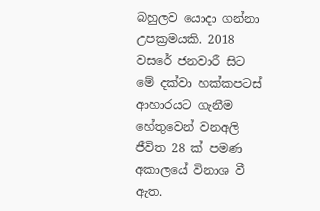බහුලව යොදා ගන්නා උපක්‍රමයකි. 2018 වසරේ ජනවාරී සිට මේ දක්වා හක්කපටස් ආහාරයට ගැනීම හේතුවෙන් වනඅලි ජීවිත 28 ක් පමණ අකාලයේ විනාශ වී ඇත.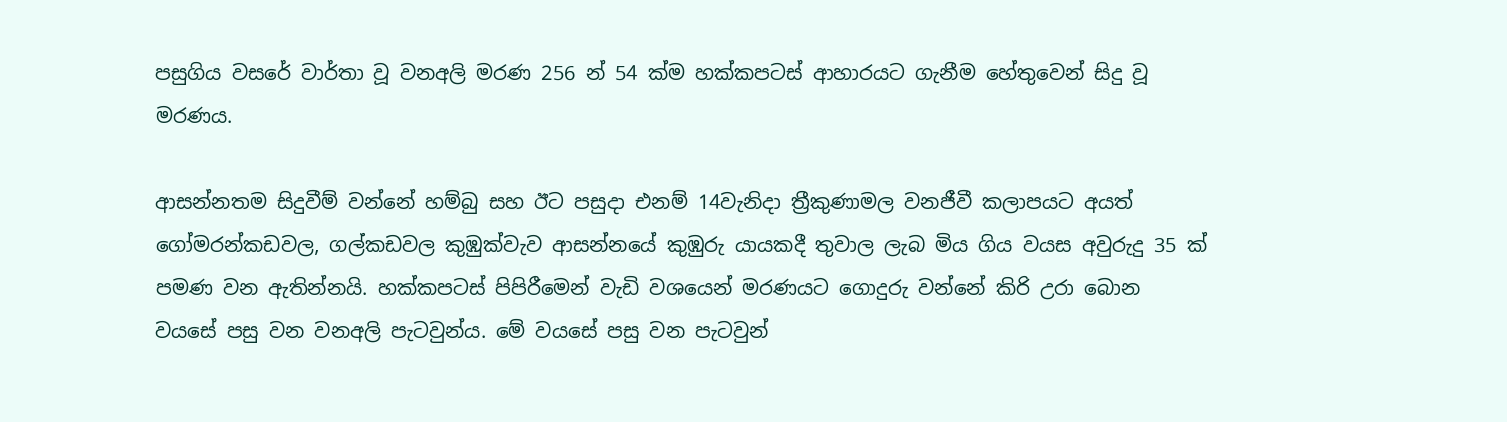පසුගිය වසරේ වාර්තා වූ වනඅලි මරණ 256 න් 54 ක්ම හක්කපටස් ආහාරයට ගැනීම හේතුවෙන් සිදු වූ මරණය.

ආසන්නතම සිදුවීම් වන්නේ හම්බු සහ ඊට පසුදා එනම් 14වැනිදා ත්‍රීකුණාමල වනජීවී කලාපයට අයත් ගෝමරන්කඩවල, ගල්කඩවල කුඹුක්වැව ආසන්නයේ කුඹුරු යායකදී තුවාල ලැබ මිය ගිය වයස අවුරුදු 35 ක් පමණ වන ඇතින්නයි. හක්කපටස් පිපිරීමෙන් වැඩි වශයෙන් මරණයට ගොදුරු වන්නේ කිරි උරා බොන වයසේ පසු වන වනඅලි පැටවුන්ය. මේ වයසේ පසු වන පැටවුන්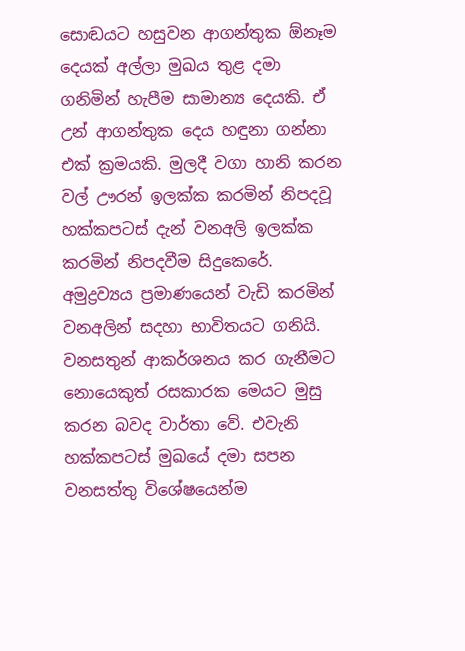සොඬයට හසුවන ආගන්තුක ඕනෑම දෙයක් අල්ලා මුඛය තුළ දමා ගනිමින් හැපීම සාමාන්‍ය දෙයකි. ඒ උන් ආගන්තුක දෙය හඳුනා ගන්නා එක් ක්‍රමයකි. මුලදී වගා හානි කරන වල් ඌරන් ඉලක්ක කරමින් නිපදවූ හක්කපටස් දැන් වනඅලි ඉලක්ක කරමින් නිපදවීම සිදුකෙරේ. අමුද්‍රව්‍යය ප්‍රමාණයෙන් වැඩි කරමින් වනඅලින් සදහා භාවිතයට ගනියි. වනසතුන් ආකර්ශනය කර ගැනීමට නොයෙකුත් රසකාරක මෙයට මුසු කරන බවද වාර්තා වේ. එවැනි හක්කපටස් මුඛයේ දමා සපන වනසත්තු විශේෂයෙන්ම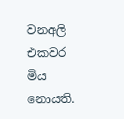වනඅලි එකවර මිය නොයති.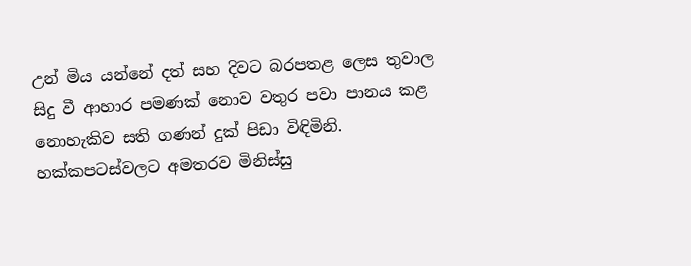උන් මිය යන්නේ දත් සහ දිවට බරපතළ ලෙස තුවාල සිදු වී ආහාර පමණක් නොව වතුර පවා පානය කළ නොහැකිව සති ගණන් දුක් පිඩා විඳිමිනි. හක්කපටස්වලට අමතරව මිනිස්සු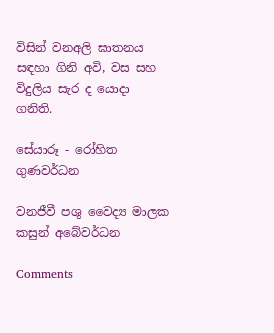විසින් වනඅලි ඝාතනය සඳහා ගිනි අවි, වස සහ විදුලිය සැර ද යොදා ගනිති.

සේයාරූ - රෝහිත ගුණවර්ධන

වනජීවී පශු වෛද්‍ය මාලක කසුන් අබේවර්ධන

Comments